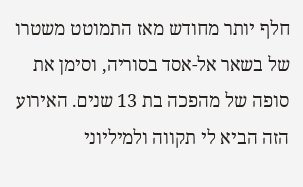חלף יותר מחודש מאז התמוטט משטרו של בשאר אל-אסד בסוריה, וסימן את סופה של מהפכה בת 13 שנים. האירוע הזה הביא לי תקווה ולמיליוני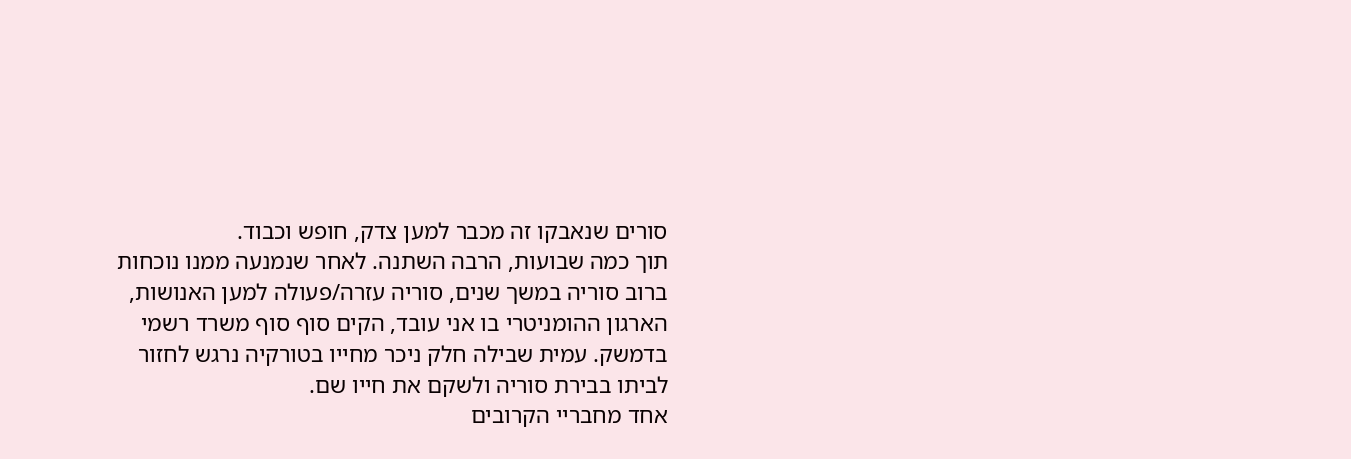סורים שנאבקו זה מכבר למען צדק, חופש וכבוד.
תוך כמה שבועות, הרבה השתנה. לאחר שנמנעה ממנו נוכחות ברוב סוריה במשך שנים, סוריה עזרה/פעולה למען האנושות, הארגון ההומניטרי בו אני עובד, הקים סוף סוף משרד רשמי בדמשק. עמית שבילה חלק ניכר מחייו בטורקיה נרגש לחזור לביתו בבירת סוריה ולשקם את חייו שם.
אחד מחבריי הקרובים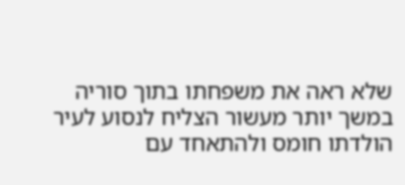שלא ראה את משפחתו בתוך סוריה במשך יותר מעשור הצליח לנסוע לעיר הולדתו חומס ולהתאחד עם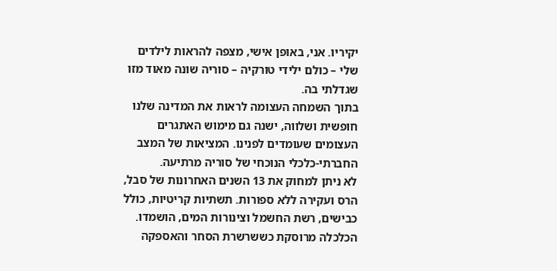יקיריו. אני, באופן אישי, מצפה להראות לילדים שלי – כולם ילידי טורקיה – סוריה שונה מאוד מזו שגדלתי בה.
בתוך השמחה העצומה לראות את המדינה שלנו חופשית ושלווה, ישנה גם מימוש האתגרים העצומים שעומדים לפנינו. המציאות של המצב החברתי-כלכלי הנוכחי של סוריה מרתיעה.
לא ניתן למחוק את 13 השנים האחרונות של סבל, הרס ועקירה ללא ספורות. תשתיות קריטיות, כולל כבישים, רשת החשמל וצינורות המים, הושמדו. הכלכלה מרוסקת כששרשרת הסחר והאספקה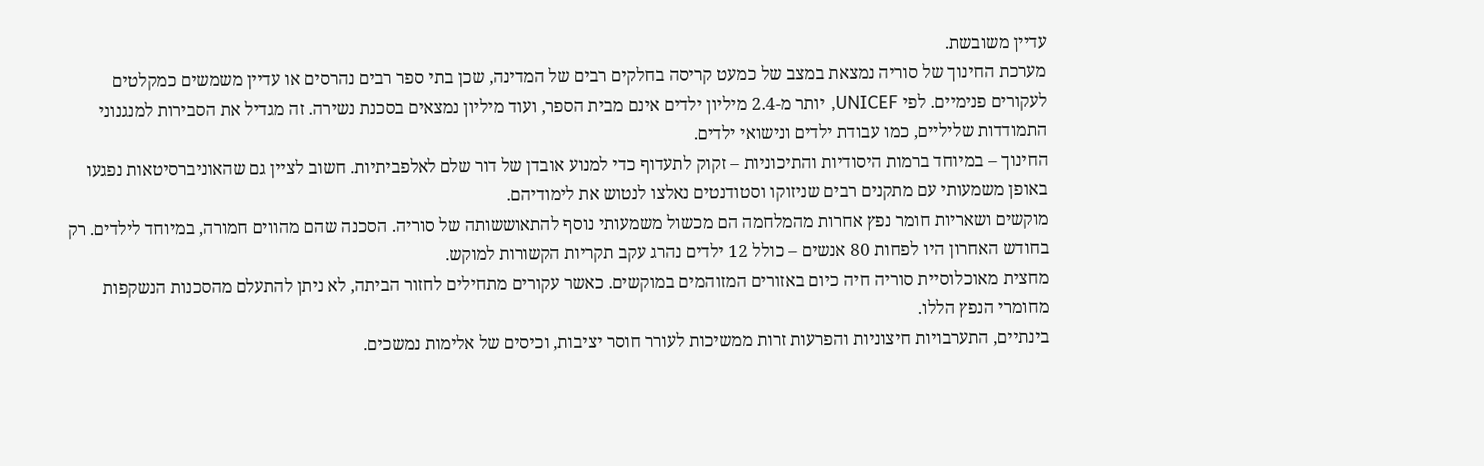עדיין משובשת.
מערכת החינוך של סוריה נמצאת במצב של כמעט קריסה בחלקים רבים של המדינה, שכן בתי ספר רבים נהרסים או עדיין משמשים כמקלטים לעקורים פנימיים. לפי UNICEF, יותר מ-2.4 מיליון ילדים אינם מבית הספר, ועוד מיליון נמצאים בסכנת נשירה. זה מגדיל את הסבירות למנגנוני התמודדות שליליים, כמו עבודת ילדים ונישואי ילדים.
החינוך – במיוחד ברמות היסודיות והתיכוניות – זקוק לתעדוף כדי למנוע אובדן של דור שלם לאלפביתיות. חשוב לציין גם שהאוניברסיטאות נפגעו באופן משמעותי עם מתקנים רבים שניזוקו וסטודנטים נאלצו לנטוש את לימודיהם.
מוקשים ושאריות חומר נפץ אחרות מהמלחמה הם מכשול משמעותי נוסף להתאוששותה של סוריה. הסכנה שהם מהווים חמורה, במיוחד לילדים. רק בחודש האחרון היו לפחות 80 אנשים – כולל 12 ילדים נהרג עקב תקריות הקשורות למוקש.
מחצית מאוכלוסיית סוריה חיה כיום באזורים המזוהמים במוקשים. כאשר עקורים מתחילים לחזור הביתה, לא ניתן להתעלם מהסכנות הנשקפות מחומרי הנפץ הללו.
בינתיים, התערבויות חיצוניות והפרעות זרות ממשיכות לעורר חוסר יציבות, וכיסים של אלימות נמשכים.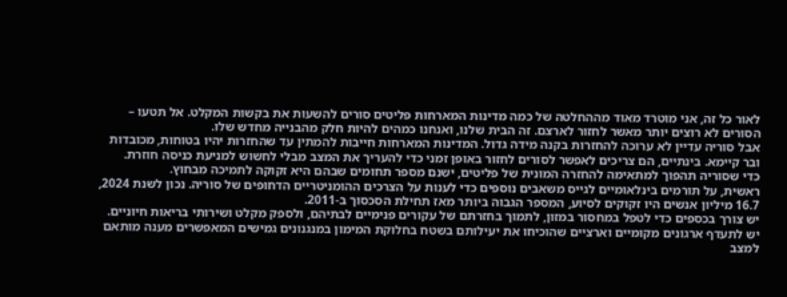לאור כל זה, אני מוטרד מאוד מההחלטה של כמה מדינות המארחות פליטים סורים להשעות את בקשות המקלט. אל תטעו – הסורים לא רוצים יותר מאשר לחזור לארצם. זה הבית שלנו, ואנחנו כמהים להיות חלק מהבנייה מחדש שלו.
אבל סוריה עדיין לא ערוכה להחזרות בקנה מידה גדול. המדינות המארחות חייבות להמתין עד שהחזרות יהיו בטוחות, מכובדות ובר קיימא. בינתיים, הם צריכים לאפשר לסורים לחזור באופן זמני כדי להעריך את המצב מבלי לחשוש למניעת כניסה חוזרת.
כדי שסוריה תהפוך למתאימה להחזרה המונית של פליטים, ישנם מספר תחומים שבהם היא זקוקה לתמיכה מבחוץ.
ראשית, על תורמים בינלאומיים לגייס משאבים נוספים כדי לענות על הצרכים ההומניטריים הדחופים של סוריה. נכון לשנת 2024, 16.7 מיליון אנשים היו זקוקים לסיוע, המספר הגבוה ביותר מאז תחילת הסכסוך ב-2011.
יש צורך בכספים כדי לטפל במחסור במזון, לתמוך בחזרתם של עקורים פנימיים לבתיהם, ולספק מקלט ושירותי בריאות חיוניים.
יש לתעדף ארגונים מקומיים וארציים שהוכיחו את יעילותם בשטח בחלוקת המימון במנגנונים גמישים המאפשרים מענה מותאם למצב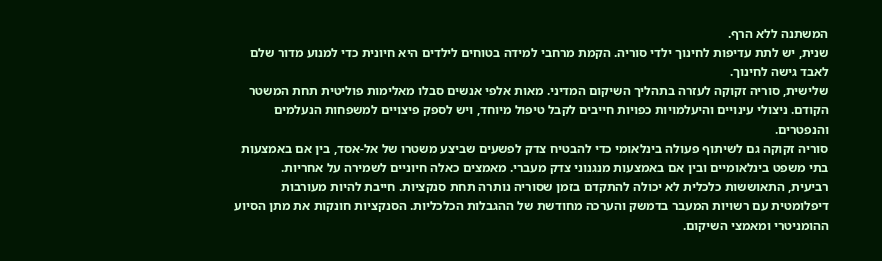המשתנה ללא הרף.
שנית, יש לתת עדיפות לחינוך ילדי סוריה. הקמת מרחבי למידה בטוחים לילדים היא חיונית כדי למנוע מדור שלם לאבד גישה לחינוך.
שלישית, סוריה זקוקה לעזרה בתהליך השיקום המדיני. מאות אלפי אנשים סבלו מאלימות פוליטית תחת המשטר הקודם. ניצולי עינויים והיעלמויות כפויות חייבים לקבל טיפול מיוחד, ויש לספק פיצויים למשפחות הנעלמים והנפטרים.
סוריה זקוקה גם לשיתוף פעולה בינלאומי כדי להבטיח צדק לפשעים שביצע משטרו של אל-אסד, בין אם באמצעות בתי משפט בינלאומיים ובין אם באמצעות מנגנוני צדק מעברי. מאמצים כאלה חיוניים לשמירה על אחריות.
רביעית, התאוששות כלכלית לא יכולה להתקדם בזמן שסוריה נותרה תחת סנקציות. חייבת להיות מעורבות דיפלומטית עם רשויות המעבר בדמשק והערכה מחודשת של ההגבלות הכלכליות. הסנקציות חונקות את מתן הסיוע ההומניטרי ומאמצי השיקום.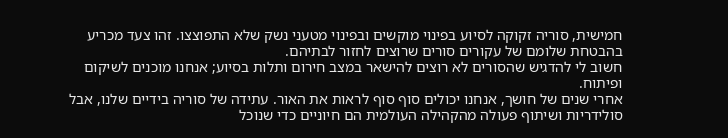חמישית, סוריה זקוקה לסיוע בפינוי מוקשים ובפינוי מטעני נשק שלא התפוצצו. זהו צעד מכריע בהבטחת שלומם של עקורים סורים שרוצים לחזור לבתיהם.
חשוב לי להדגיש שהסורים לא רוצים להישאר במצב חירום ותלות בסיוע; אנחנו מוכנים לשיקום ופיתוח.
אחרי שנים של חושך, אנחנו יכולים סוף סוף לראות את האור. עתידה של סוריה בידיים שלנו, אבל סולידריות ושיתוף פעולה מהקהילה העולמית הם חיוניים כדי שנוכל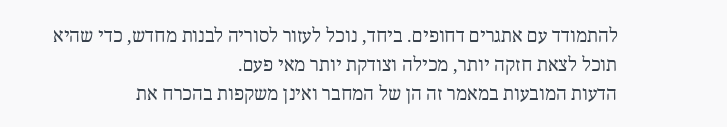להתמודד עם אתגרים דחופים. ביחד, נוכל לעזור לסוריה לבנות מחדש, כדי שהיא תוכל לצאת חזקה יותר, מכילה וצודקת יותר מאי פעם.
הדעות המובעות במאמר זה הן של המחבר ואינן משקפות בהכרח את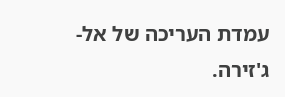עמדת העריכה של אל-ג'זירה.